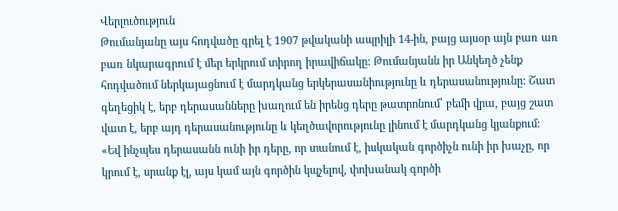Վերլուծություն
Թումանյանը այս հոդվածը գրել է 1907 թվականի ապրիլի 14-ին, բայց այսօր այն բառ առ բառ նկարագրում է մեր երկրում տիրող իրավիճակը: Թումանյանն իր Անկեղծ չենք հոդվածում ներկայացնում է մարդկանց երկերասանիությունը և դերասանությունը: Շատ գեղեցիկ է, երբ դերասանները խաղում են իրենց դերը թատրոնում՝ բեմի վրա, բայց շատ վատ է, երբ այդ դերասանությունը և կեղծավորությունը լինում է մարդկանց կյանքում։
«Եվ ինչպես դերասանն ունի իր դերը, որ տանում է, իսկական գործիչն ունի իր խաչը, որ կրում է, սրանք էլ, այս կամ այն գործին կպչելով, փոխանակ գործի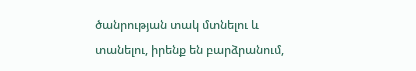ծանրության տակ մտնելու և տանելու, իրենք են բարձրանում,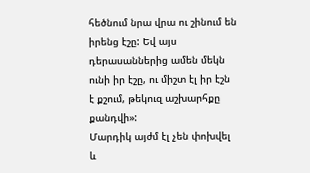հեծնում նրա վրա ու շինում են իրենց էշը: Եվ այս դերասաններից ամեն մեկն ունի իր էշը, ու միշտ էլ իր էշն է քշում, թեկուզ աշխարհքը քանդվի»:
Մարդիկ այժմ էլ չեն փոխվել և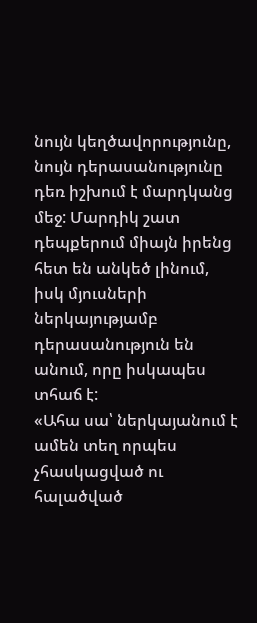նույն կեղծավորությունը, նույն դերասանությունը դեռ իշխում է մարդկանց մեջ: Մարդիկ շատ դեպքերում միայն իրենց հետ են անկեծ լինում, իսկ մյուսների ներկայությամբ դերասանություն են անում, որը իսկապես տհաճ է:
«Ահա սա՝ ներկայանում է ամեն տեղ որպես չհասկացված ու հալածված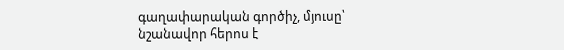գաղափարական գործիչ, մյուսը՝ նշանավոր հերոս է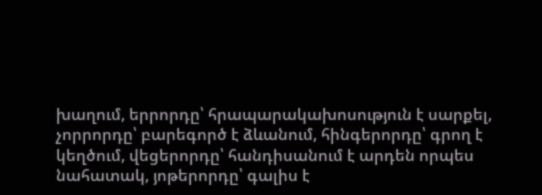խաղում, երրորդը՝ հրապարակախոսություն է սարքել, չորրորդը՝ բարեգործ է ձևանում, հինգերորդը՝ գրող է կեղծում, վեցերորդը՝ հանդիսանում է արդեն որպես նահատակ, յոթերորդը՝ գալիս է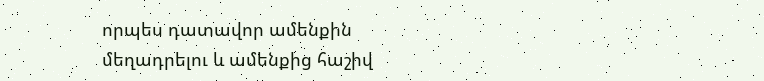որպես դատավոր ամենքին մեղադրելու և ամենքից հաշիվ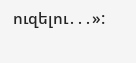ուզելու․․․»: